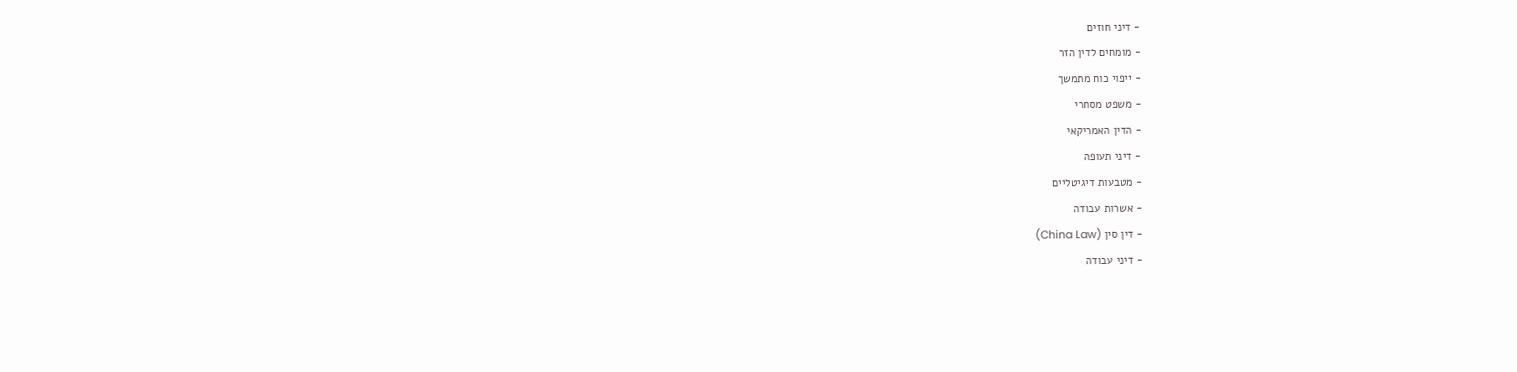- דיני חוזים
- מומחים לדין הזר
- ייפוי כוח מתמשך
- משפט מסחרי
- הדין האמריקאי
- דיני תעופה
- מטבעות דיגיטליים
- אשרות עבודה
- דין סין (China Law)
- דיני עבודה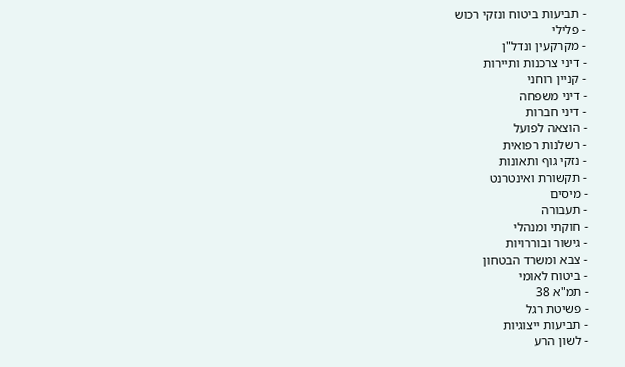- תביעות ביטוח ונזקי רכוש
- פלילי
- מקרקעין ונדל"ן
- דיני צרכנות ותיירות
- קניין רוחני
- דיני משפחה
- דיני חברות
- הוצאה לפועל
- רשלנות רפואית
- נזקי גוף ותאונות
- תקשורת ואינטרנט
- מיסים
- תעבורה
- חוקתי ומנהלי
- גישור ובוררויות
- צבא ומשרד הבטחון
- ביטוח לאומי
- תמ"א 38
- פשיטת רגל
- תביעות ייצוגיות
- לשון הרע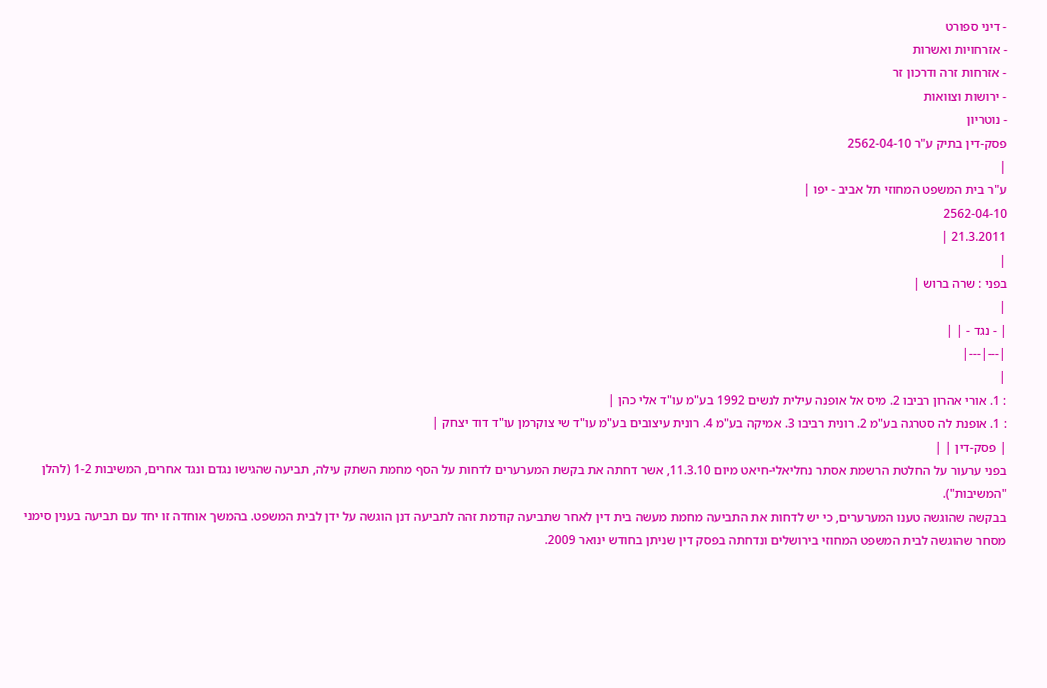- דיני ספורט
- אזרחויות ואשרות
- אזרחות זרה ודרכון זר
- ירושות וצוואות
- נוטריון
פסק-דין בתיק ע"ר 2562-04-10
|
ע"ר בית המשפט המחוזי תל אביב - יפו |
2562-04-10
21.3.2011 |
|
בפני : שרה ברוש |
|
| - נגד - | |
|---|---|
|
: 1. אורי אהרון רביבו 2. מיס אל אופנה עילית לנשים 1992 בע"מ עו"ד אלי כהן |
: 1. אופנת לה סטרגה בע"מ 2. רונית רביבו 3. אמיקה בע"מ 4. רונית עיצובים בע"מ עו"ד שי צוקרמן עו"ד דוד יצחק |
| פסק-דין | |
בפני ערעור על החלטת הרשמת אסתר נחליאלי-חיאט מיום 11.3.10, אשר דחתה את בקשת המערערים לדחות על הסף מחמת השתק עילה, תביעה שהגישו נגדם ונגד אחרים, המשיבות 1-2 (להלן "המשיבות").
בבקשה שהוגשה טענו המערערים, כי יש לדחות את התביעה מחמת מעשה בית דין לאחר שתביעה קודמת זהה לתביעה דנן הוגשה על ידן לבית המשפט. בהמשך אוחדה זו יחד עם תביעה בענין סימני מסחר שהוגשה לבית המשפט המחוזי בירושלים ונדחתה בפסק דין שניתן בחודש ינואר 2009.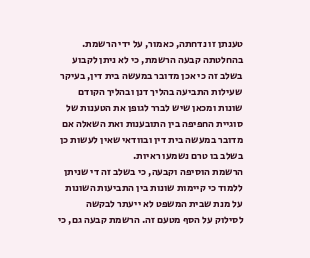טענתן זו נדחתה, כאמור, על ידי הרשמת. בהחלטתה קבעה הרשמת, כי לא ניתן לקבוע בשלב זה כי אכן מדובר במעשה בית דין, בעיקר שעילות התביעה בהליך דנן ובהליך הקודם שונות ומכאן שיש לברר לגופן את הטענות של סוגיית החפיפה בין התובענות ואת השאלה אם מדובר במעשה בית דין ובוודאי שאין לעשות כן בשלב בו טרם נשמעו ראיות.
הרשמת הוסיפה וקבעה, כי בשלב זה די שניתן ללמוד כי קיימות שונות בין התביעות השונות על מנת שבית המשפט לא ייעתר לבקשה לסילוק על הסף מטעם זה. הרשמת קבעה גם, כי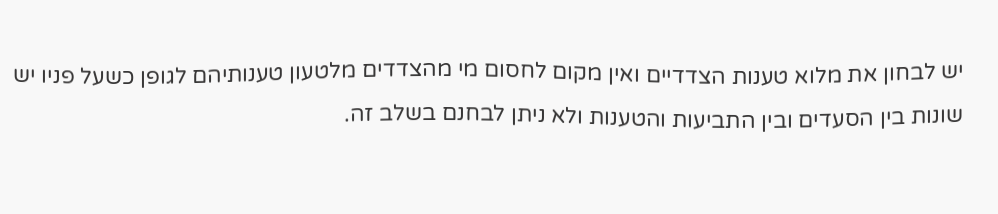יש לבחון את מלוא טענות הצדדיים ואין מקום לחסום מי מהצדדים מלטעון טענותיהם לגופן כשעל פניו יש שונות בין הסעדים ובין התביעות והטענות ולא ניתן לבחנם בשלב זה.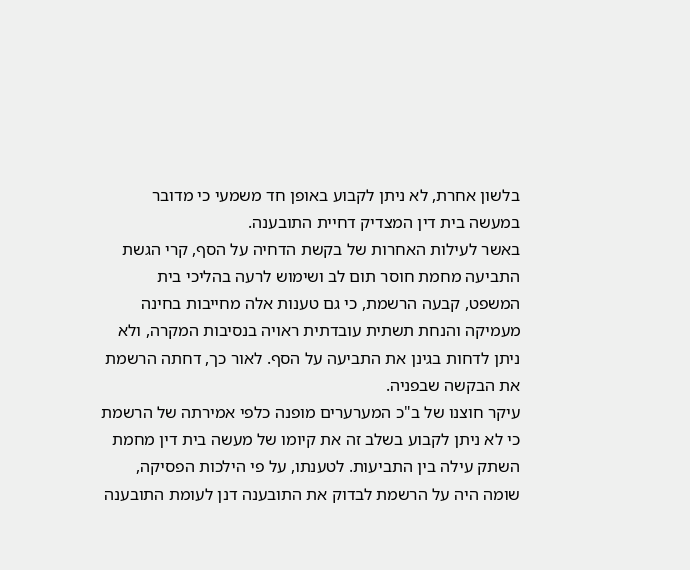בלשון אחרת, לא ניתן לקבוע באופן חד משמעי כי מדובר במעשה בית דין המצדיק דחיית התובענה.
באשר לעילות האחרות של בקשת הדחיה על הסף, קרי הגשת התביעה מחמת חוסר תום לב ושימוש לרעה בהליכי בית המשפט, קבעה הרשמת, כי גם טענות אלה מחייבות בחינה מעמיקה והנחת תשתית עובדתית ראויה בנסיבות המקרה, ולא ניתן לדחות בגינן את התביעה על הסף. לאור כך, דחתה הרשמת את הבקשה שבפניה.
עיקר חוצנו של ב"כ המערערים מופנה כלפי אמירתה של הרשמת כי לא ניתן לקבוע בשלב זה את קיומו של מעשה בית דין מחמת השתק עילה בין התביעות. לטענתו, על פי הילכות הפסיקה, שומה היה על הרשמת לבדוק את התובענה דנן לעומת התובענה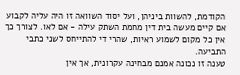הקודמת, להשוות ביניהן, ועל יסוד השוואה זו היה עליה לקבוע אם קיים מעשה בית דין מחמת השתק עילה - אם לאו. לצורך כך אין כל מקום לשמוע ראיות, שהרי די להתייחס לשני כתבי התביעה.
טענה זו נכונה אמנם מבחינה עקרונית, אך אין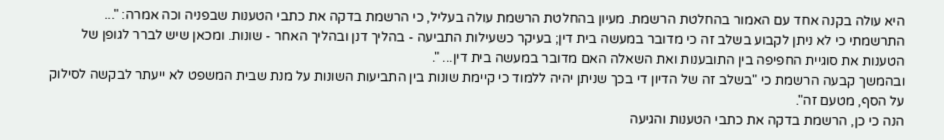היא עולה בקנה אחד עם האמור בהחלטת הרשמת. מעיון בהחלטת הרשמת עולה בעליל, כי הרשמת בדקה את כתבי הטענות שבפניה וכה אמרה: "... התרשמתי כי לא ניתן לקבוע בשלב זה כי מדובר במעשה בית דין; בעיקר כשעילות התביעה - בהליך דנן ובהליך האחר - שונות. ומכאן שיש לברר לגופן של הטענות את סוגיית החפיפה בין התובענות ואת השאלה האם מדובר במעשה בית דין... ".
ובהמשך קבעה הרשמת כי "בשלב זה של הדיון די בכך שניתן יהיה ללמוד כי קיימת שונות בין התביעות השונות על מנת שבית המשפט לא ייעתר לבקשה לסילוק על הסף, מטעם זה".
הנה כי כן, הרשמת בדקה את כתבי הטענות והגיעה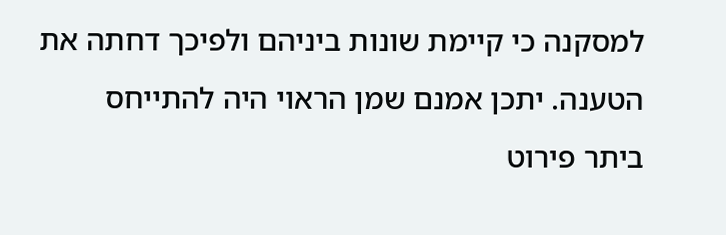למסקנה כי קיימת שונות ביניהם ולפיכך דחתה את הטענה. יתכן אמנם שמן הראוי היה להתייחס ביתר פירוט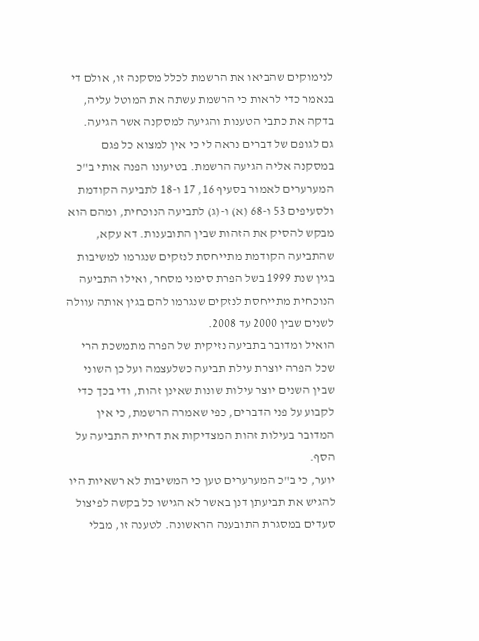לנימוקים שהביאו את הרשמת לכלל מסקנה זו, אולם די בנאמר כדי לראות כי הרשמת עשתה את המוטל עליה, בדקה את כתבי הטענות והגיעה למסקנה אשר הגיעה.
גם לגופם של דברים נראה לי כי אין למצוא כל פגם במסקנה אליה הגיעה הרשמת. בטיעונו הפנה אותי ב"כ המערערים לאמור בסעיף 16, 17 ו-18 לתביעה הקודמת ולסעיפים 53 ו-68 (א) ו-(ג) לתביעה הנוכחית, ומהם הוא מבקש להסיק את הזהות שבין התובענות. דא עקא, שהתביעה הקודמת מתייחסת לנזקים שנגרמו למשיבות בגין שנת 1999 בשל הפרת סימני מסחר, ואילו התביעה הנוכחית מתייחסת לנזקים שנגרמו להם בגין אותה עוולה לשנים שבין 2000 עד 2008.
הואיל ומדובר בתביעה נזיקית של הפרה מתמשכת הרי שכל הפרה יוצרת עילת תביעה כשלעצמה ועל כן השוני שבין השנים יוצר עילות שונות שאינן זהות, ודי בכך כדי לקבוע על פני הדברים, כפי שאמרה הרשמת, כי אין המדובר בעילות זהות המצדיקות את דחיית התביעה על הסף.
יוער, כי ב"כ המערערים טען כי המשיבות לא רשאיות היו להגיש את תביעתן דנן באשר לא הגישו כל בקשה לפיצול סעדים במסגרת התובענה הראשונה. לטענה זו, מבלי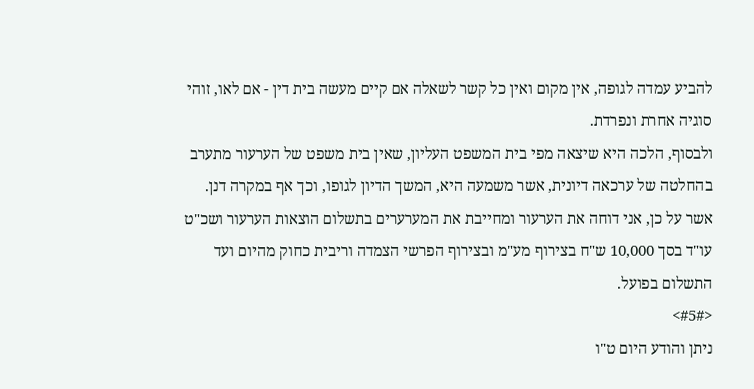להביע עמדה לגופה, אין מקום ואין כל קשר לשאלה אם קיים מעשה בית דין - אם לאו, זוהי סוגיה אחרת ונפרדת.
ולבסוף, הלכה היא שיצאה מפי בית המשפט העליון, שאין בית משפט של הערעור מתערב בהחלטה של ערכאה דיונית, אשר משמעה היא, המשך הדיון לגופו, וכך אף במקרה דנן.
אשר על כן, אני דוחה את הערעור ומחייבת את המערערים בתשלום הוצאות הערעור ושכ"ט עו"ד בסך 10,000 ש"ח בצירוף מע"מ ובצירוף הפרשי הצמדה וריבית כחוק מהיום ועד התשלום בפועל.
<#5#>
ניתן והודע היום ט"ו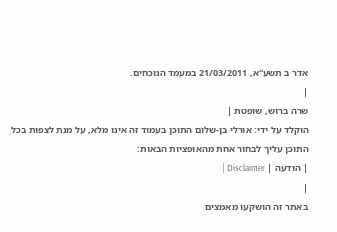אדר ב תשע"א, 21/03/2011 במעמד הנוכחים.
|
שרה ברוש, שופטת |
הוקלד על ידי: אורלי בן-שלום התוכן בעמוד זה אינו מלא, על מנת לצפות בכל התוכן עליך לבחור אחת מהאופציות הבאות:
| הודעה | Disclaimer |
|
באתר זה הושקעו מאמצים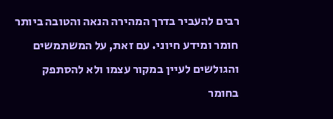רבים להעביר בדרך המהירה הנאה והטובה ביותר חומר ומידע חיוני. עם זאת, על המשתמשים והגולשים לעיין במקור עצמו ולא להסתפק בחומר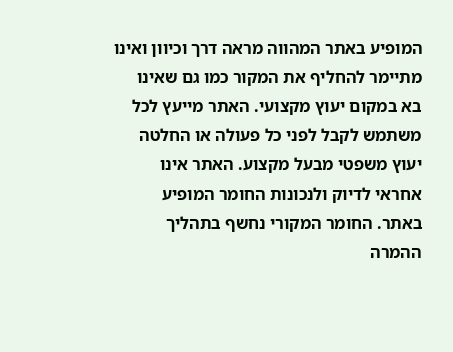המופיע באתר המהווה מראה דרך וכיוון ואינו מתיימר להחליף את המקור כמו גם שאינו בא במקום יעוץ מקצועי. האתר מייעץ לכל משתמש לקבל לפני כל פעולה או החלטה יעוץ משפטי מבעל מקצוע. האתר אינו אחראי לדיוק ולנכונות החומר המופיע באתר. החומר המקורי נחשף בתהליך ההמרה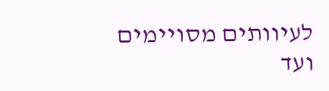לעיוותים מסויימים ועד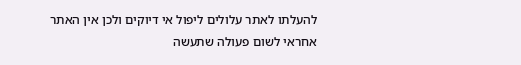להעלתו לאתר עלולים ליפול אי דיוקים ולכן אין האתר אחראי לשום פעולה שתעשה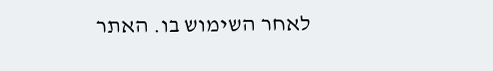לאחר השימוש בו. האתר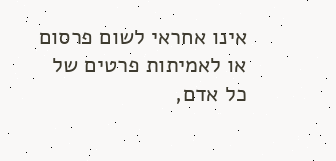אינו אחראי לשום פרסום או לאמיתות פרטים של כל אדם,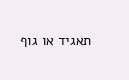תאגיד או גוף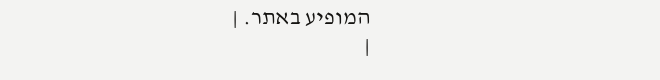המופיע באתר. |
|